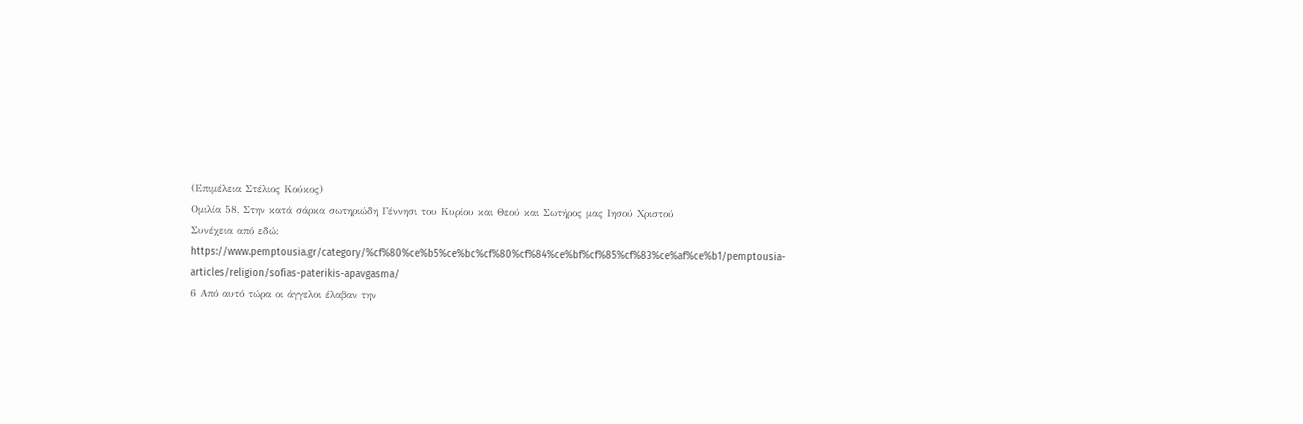(Επιμέλεια Στέλιος Κούκος)
Ομιλία 58, Στην κατά σάρκα σωτηριώδη Γέννησι του Κυρίου και Θεού και Σωτήρος μας Ιησού Χριστού
Συνέχεια από εδώ: https://www.pemptousia.gr/category/%cf%80%ce%b5%ce%bc%cf%80%cf%84%ce%bf%cf%85%cf%83%ce%af%ce%b1/pemptousia-articles/religion/sofias-paterikis-apavgasma/
6 Από αυτό τώρα οι άγγελοι έλαβαν την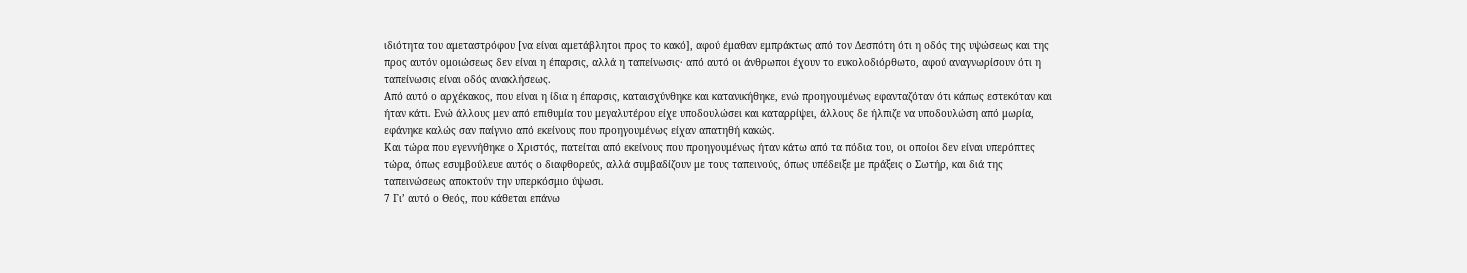ιδιότητα του αμεταστρόφου [να είναι αμετάβλητοι προς το κακό], αφού έμαθαν εμπράκτως από τον Δεσπότη ότι η οδός της υψώσεως και της προς αυτόν ομοιώσεως δεν είναι η έπαρσις, αλλά η ταπείνωσις· από αυτό οι άνθρωποι έχουν το ευκολοδιόρθωτο, αφού αναγνωρίσουν ότι η ταπείνωσις είναι οδός ανακλήσεως.
Από αυτό ο αρχέκακος, που είναι η ίδια η έπαρσις, καταισχύνθηκε και κατανικήθηκε, ενώ προηγουμένως εφανταζόταν ότι κάπως εστεκόταν και ήταν κάτι. Ενώ άλλους μεν από επιθυμία του μεγαλυτέρου είχε υποδουλώσει και καταρρίψει, άλλους δε ήλπιζε να υποδουλώση από μωρία, εφάνηκε καλώς σαν παίγνιο από εκείνους που προηγουμένως είχαν απατηθή κακώς.
Και τώρα που εγεννήθηκε ο Χριστός, πατείται από εκείνους που προηγουμένως ήταν κάτω από τα πόδια του, οι οποίοι δεν είναι υπερόπτες τώρα, όπως εσυμβούλευε αυτός ο διαφθορεύς, αλλά συμβαδίζουν με τους ταπεινούς, όπως υπέδειξε με πράξεις ο Σωτήρ, και διά της ταπεινώσεως αποκτούν την υπερκόσμιο ύψωσι.
7 Γι’ αυτό ο Θεός, που κάθεται επάνω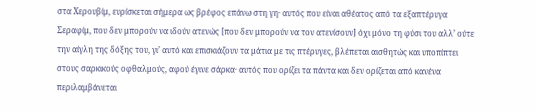στα Χερουβίμ, ευρίσκεται σήμερα ως βρέφος επάνω στη γη· αυτός που είναι αθέατος από τα εξαπτέρυγα Σεραφίμ, που δεν μπορούν να ιδούν ατενώς [που δεν μπορούν να τον ατενίσουν] όχι μόνο τη φύσι του αλλ’ ούτε την αίγλη της δόξης του, γι’ αυτό και επισκιάζουν τα μάτια με τις πτέρυγες, βλέπεται αισθητώς και υποπίπτει στους σαρκικούς οφθαλμούς, αφού έγινε σάρκα· αυτός που ορίζει τα πάντα και δεν ορίζεται από κανένα περιλαμβάνεται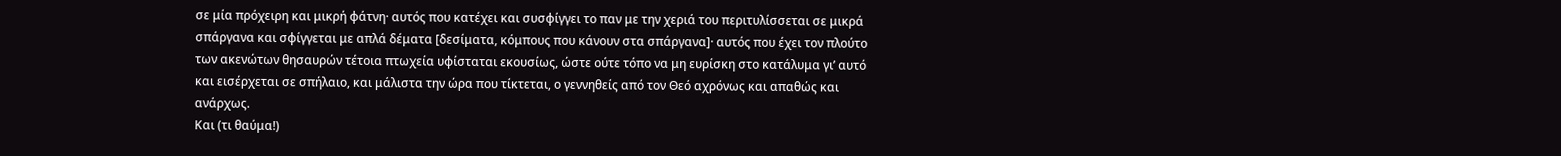σε μία πρόχειρη και μικρή φάτνη· αυτός που κατέχει και συσφίγγει το παν με την χεριά του περιτυλίσσεται σε μικρά σπάργανα και σφίγγεται με απλά δέματα [δεσίματα, κόμπους που κάνουν στα σπάργανα]· αυτός που έχει τον πλούτο των ακενώτων θησαυρών τέτοια πτωχεία υφίσταται εκουσίως, ώστε ούτε τόπο να μη ευρίσκη στο κατάλυμα γι’ αυτό και εισέρχεται σε σπήλαιο, και μάλιστα την ώρα που τίκτεται, ο γεννηθείς από τον Θεό αχρόνως και απαθώς και ανάρχως.
Και (τι θαύμα!)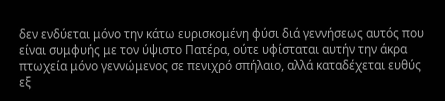δεν ενδύεται μόνο την κάτω ευρισκομένη φύσι διά γεννήσεως αυτός που είναι συμφυής με τον ύψιστο Πατέρα, ούτε υφίσταται αυτήν την άκρα πτωχεία μόνο γεννώμενος σε πενιχρό σπήλαιο, αλλά καταδέχεται ευθύς εξ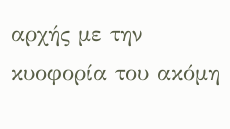αρχής με την κυοφορία του ακόμη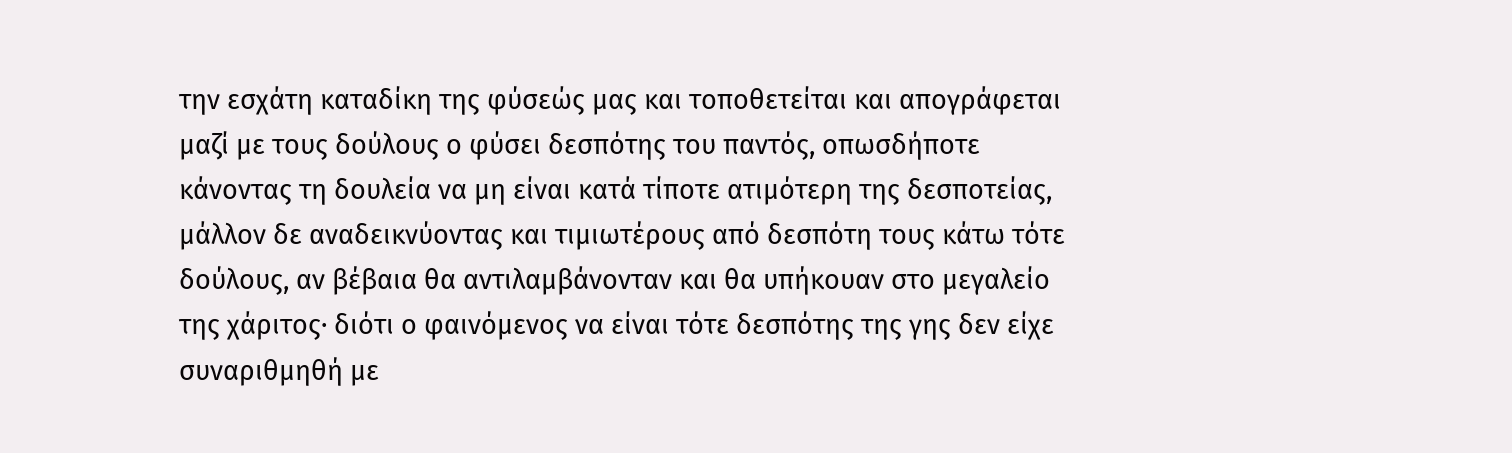την εσχάτη καταδίκη της φύσεώς μας και τοποθετείται και απογράφεται μαζί με τους δούλους ο φύσει δεσπότης του παντός, οπωσδήποτε κάνοντας τη δουλεία να μη είναι κατά τίποτε ατιμότερη της δεσποτείας, μάλλον δε αναδεικνύοντας και τιμιωτέρους από δεσπότη τους κάτω τότε δούλους, αν βέβαια θα αντιλαμβάνονταν και θα υπήκουαν στο μεγαλείο της χάριτος· διότι ο φαινόμενος να είναι τότε δεσπότης της γης δεν είχε συναριθμηθή με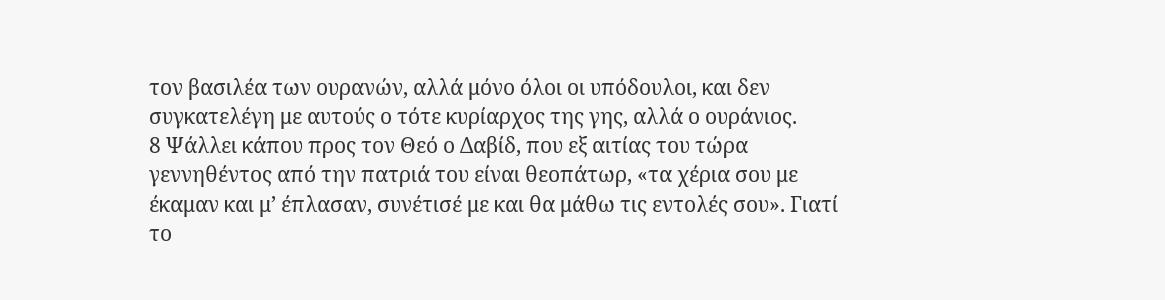τον βασιλέα των ουρανών, αλλά μόνο όλοι οι υπόδουλοι, και δεν συγκατελέγη με αυτούς ο τότε κυρίαρχος της γης, αλλά ο ουράνιος.
8 Ψάλλει κάπου προς τον Θεό ο Δαβίδ, που εξ αιτίας του τώρα γεννηθέντος από την πατριά του είναι θεοπάτωρ, «τα χέρια σου με έκαμαν και μ’ έπλασαν, συνέτισέ με και θα μάθω τις εντολές σου». Γιατί το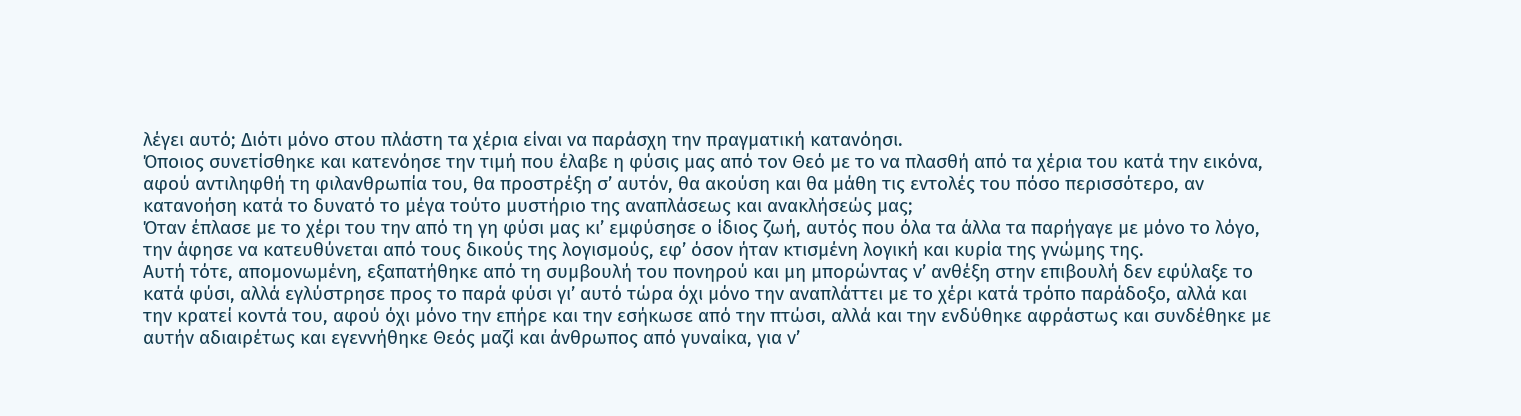λέγει αυτό; Διότι μόνο στου πλάστη τα χέρια είναι να παράσχη την πραγματική κατανόησι.
Όποιος συνετίσθηκε και κατενόησε την τιμή που έλαβε η φύσις μας από τον Θεό με το να πλασθή από τα χέρια του κατά την εικόνα, αφού αντιληφθή τη φιλανθρωπία του, θα προστρέξη σ’ αυτόν, θα ακούση και θα μάθη τις εντολές του πόσο περισσότερο, αν κατανοήση κατά το δυνατό το μέγα τούτο μυστήριο της αναπλάσεως και ανακλήσεώς μας;
Όταν έπλασε με το χέρι του την από τη γη φύσι μας κι’ εμφύσησε ο ίδιος ζωή, αυτός που όλα τα άλλα τα παρήγαγε με μόνο το λόγο, την άφησε να κατευθύνεται από τους δικούς της λογισμούς, εφ’ όσον ήταν κτισμένη λογική και κυρία της γνώμης της.
Αυτή τότε, απομονωμένη, εξαπατήθηκε από τη συμβουλή του πονηρού και μη μπορώντας ν’ ανθέξη στην επιβουλή δεν εφύλαξε το κατά φύσι, αλλά εγλύστρησε προς το παρά φύσι γι’ αυτό τώρα όχι μόνο την αναπλάττει με το χέρι κατά τρόπο παράδοξο, αλλά και την κρατεί κοντά του, αφού όχι μόνο την επήρε και την εσήκωσε από την πτώσι, αλλά και την ενδύθηκε αφράστως και συνδέθηκε με αυτήν αδιαιρέτως και εγεννήθηκε Θεός μαζί και άνθρωπος από γυναίκα, για ν’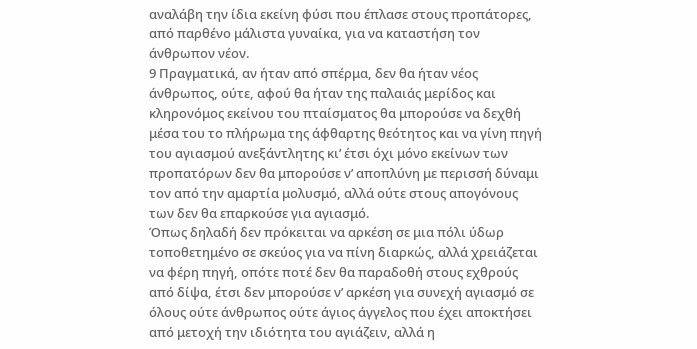αναλάβη την ίδια εκείνη φύσι που έπλασε στους προπάτορες, από παρθένο μάλιστα γυναίκα, για να καταστήση τον άνθρωπον νέον.
9 Πραγματικά, αν ήταν από σπέρμα, δεν θα ήταν νέος άνθρωπος, ούτε, αφού θα ήταν της παλαιάς μερίδος και κληρονόμος εκείνου του πταίσματος θα μπορούσε να δεχθή μέσα του το πλήρωμα της άφθαρτης θεότητος και να γίνη πηγή του αγιασμού ανεξάντλητης κι’ έτσι όχι μόνο εκείνων των προπατόρων δεν θα μπορούσε ν’ αποπλύνη με περισσή δύναμι τον από την αμαρτία μολυσμό, αλλά ούτε στους απογόνους των δεν θα επαρκούσε για αγιασμό.
Όπως δηλαδή δεν πρόκειται να αρκέση σε μια πόλι ύδωρ τοποθετημένο σε σκεύος για να πίνη διαρκώς, αλλά χρειάζεται να φέρη πηγή, οπότε ποτέ δεν θα παραδοθή στους εχθρούς από δίψα, έτσι δεν μπορούσε ν’ αρκέση για συνεχή αγιασμό σε όλους ούτε άνθρωπος ούτε άγιος άγγελος που έχει αποκτήσει από μετοχή την ιδιότητα του αγιάζειν, αλλά η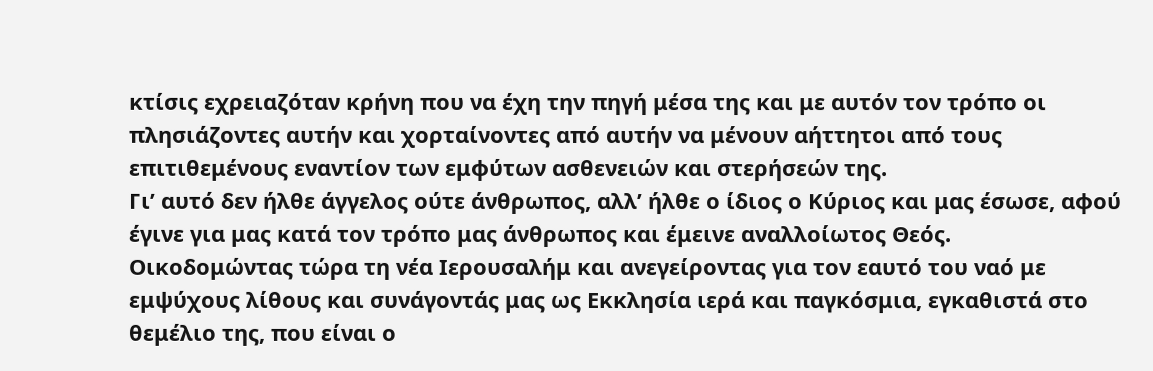κτίσις εχρειαζόταν κρήνη που να έχη την πηγή μέσα της και με αυτόν τον τρόπο οι πλησιάζοντες αυτήν και χορταίνοντες από αυτήν να μένουν αήττητοι από τους επιτιθεμένους εναντίον των εμφύτων ασθενειών και στερήσεών της.
Γι’ αυτό δεν ήλθε άγγελος ούτε άνθρωπος, αλλ’ ήλθε ο ίδιος ο Κύριος και μας έσωσε, αφού έγινε για μας κατά τον τρόπο μας άνθρωπος και έμεινε αναλλοίωτος Θεός.
Οικοδομώντας τώρα τη νέα Ιερουσαλήμ και ανεγείροντας για τον εαυτό του ναό με εμψύχους λίθους και συνάγοντάς μας ως Εκκλησία ιερά και παγκόσμια, εγκαθιστά στο θεμέλιο της, που είναι ο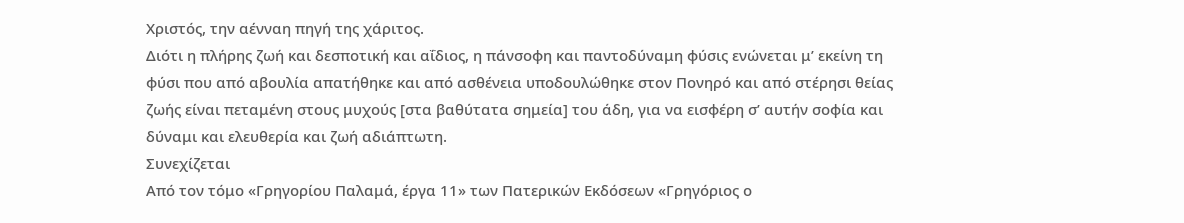Χριστός, την αένναη πηγή της χάριτος.
Διότι η πλήρης ζωή και δεσποτική και αΐδιος, η πάνσοφη και παντοδύναμη φύσις ενώνεται μ’ εκείνη τη φύσι που από αβουλία απατήθηκε και από ασθένεια υποδουλώθηκε στον Πονηρό και από στέρησι θείας ζωής είναι πεταμένη στους μυχούς [στα βαθύτατα σημεία] του άδη, για να εισφέρη σ’ αυτήν σοφία και δύναμι και ελευθερία και ζωή αδιάπτωτη.
Συνεχίζεται
Από τον τόμο «Γρηγορίου Παλαμά, έργα 11» των Πατερικών Εκδόσεων «Γρηγόριος ο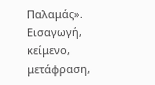Παλαμάς». Εισαγωγή, κείμενο, μετάφραση,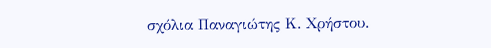σχόλια Παναγιώτης Κ. Χρήστου.